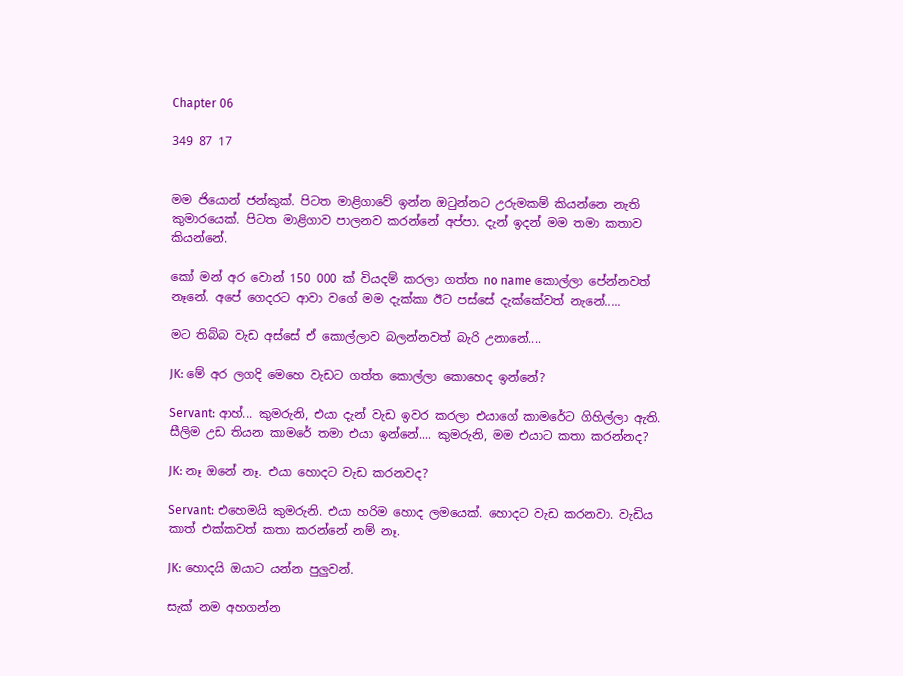Chapter 06

349 87 17


මම ජියොන් ජන්කුක්. පිටත මාළිගාවේ ඉන්න ඔටුන්නට උරුමකම් කියන්නෙ නැති කුමාරයෙක්. පිටත මාළිගාව පාලනව කරන්නේ අප්පා. දැන් ඉදන් මම තමා කතාව කියන්නේ.

කෝ මන් අර වොන් 150 000 ක් වියදම් කරලා ගත්ත no name කොල්ලා පේන්නවත් නෑනේ. අපේ ගෙදරට ආවා වගේ මම දැක්කා ඊට පස්සේ දැක්කේවත් නැනේ.....

මට තිබ්බ වැඩ අස්සේ ඒ කොල්ලාව බලන්නවත් බැරි උනානේ....

JK: මේ අර ලගදි මෙහෙ වැඩට ගත්ත කොල්ලා කොහෙද ඉන්නේ?

Servant: ආහ්... කුමරුනි, එයා දැන් වැඩ ඉවර කරලා එයාගේ කාමරේට ගිහිල්ලා ඇති. සීලිම උඩ තියන කාමරේ තමා එයා ඉන්නේ.... කුමරුනි, මම එයාට කතා කරන්නද?

JK: නෑ ඔනේ නෑ. එයා හොදට වැඩ කරනවද?

Servant: එහෙමයි කුමරුනි. එයා හරිම හොද ලමයෙක්. හොදට වැඩ කරනවා. වැඩිය කාත් එක්කවත් කතා කරන්නේ නම් නෑ.

JK: හොදයි ඔයාට යන්න පුලුවන්.

සැක් නම අහගන්න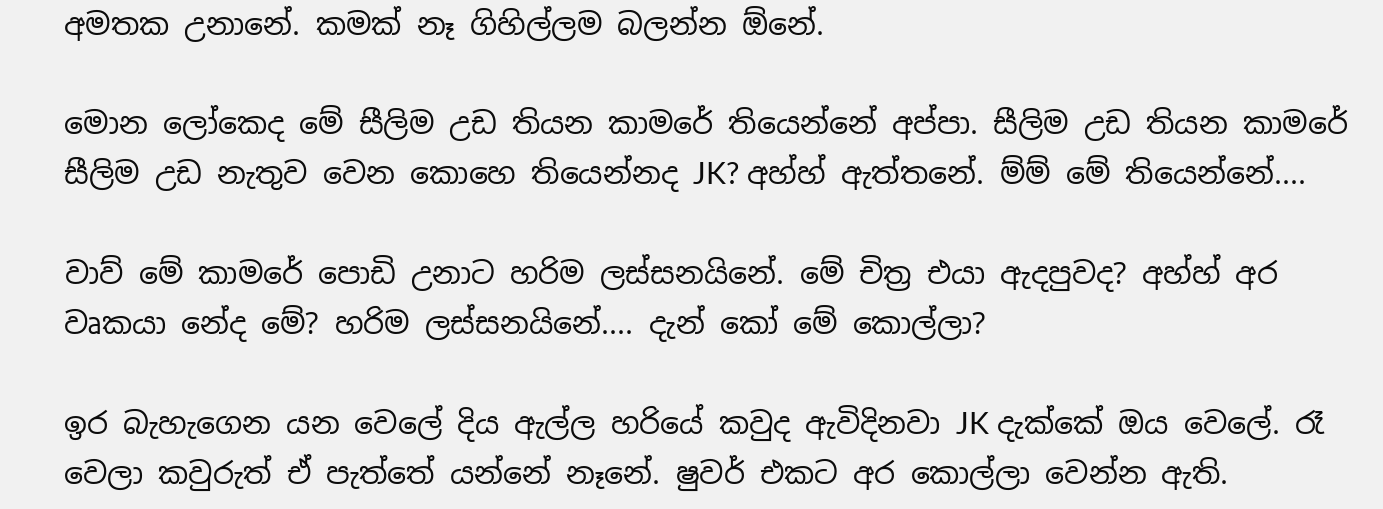අමතක උනානේ. කමක් නෑ ගිහිල්ලම බලන්න ඕනේ.

මොන ලෝකෙද මේ සීලිම උඩ තියන කාමරේ තියෙන්නේ අප්පා. සීලිම උඩ තියන කාමරේ සීලිම උඩ නැතුව වෙන කොහෙ තියෙන්නද JK? අහ්හ් ඇත්තනේ. ම්ම් මේ තියෙන්නේ....

වාව් මේ කාමරේ පොඩි උනාට හරිම ලස්සනයිනේ. මේ චිත්‍ර එයා ඇදපුවද? අහ්හ් අර වෘකයා නේද මේ? හරිම ලස්සනයිනේ.... දැන් කෝ මේ කොල්ලා?

ඉර බැහැගෙන යන වෙලේ දිය ඇල්ල හරියේ කවුද ඇවිදිනවා JK දැක්කේ ඔය වෙලේ. රෑ වෙලා කවුරුත් ඒ පැත්තේ යන්නේ නෑනේ. ෂුවර් එකට අර කොල්ලා වෙන්න ඇති.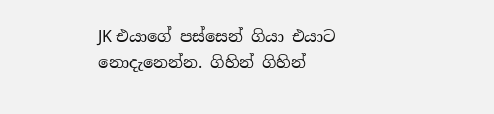JK එයාගේ පස්සෙන් ගියා එයාට නොදැනෙන්න. ගිහින් ගිහින්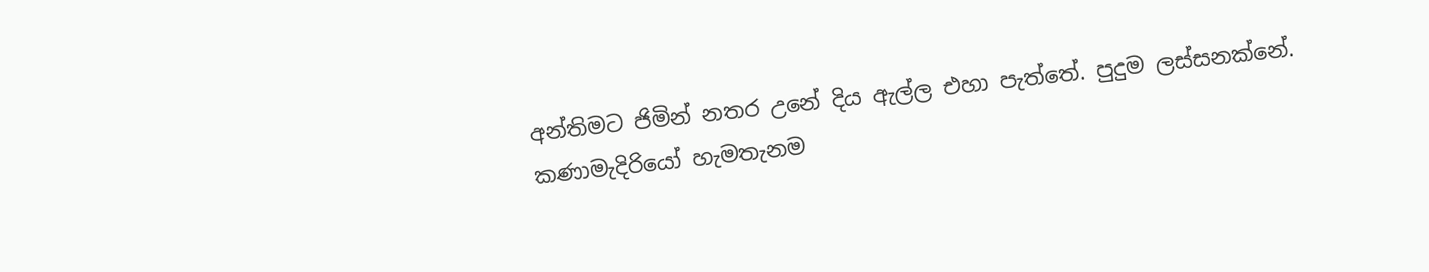අන්තිමට ජිමින් නතර උනේ දිය ඇල්ල එහා පැත්තේ. පුදුම ලස්සනක්නේ. කණාමැදිරියෝ හැමතැනම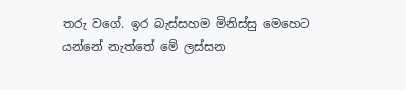තරු වගේ. ඉර බැස්සහම මිනිස්සු මෙහෙට යන්නේ නැත්තේ මේ ලස්සන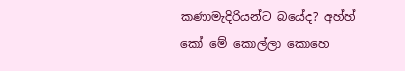කණාමැදිරියන්ට බයේද? අහ්හ් කෝ මේ කොල්ලා කොහෙ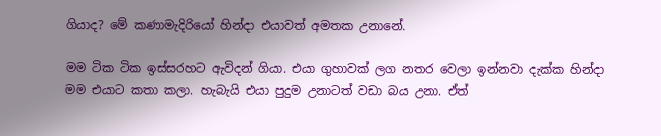ගියාද? මේ කණාමැදිරියෝ හින්දා එයාවත් අමතක උනානේ.

මම ටික ටික ඉස්සරහට ඇවිදන් ගියා. එයා ගුහාවක් ලග නතර වෙලා ඉන්නවා දැක්ක හින්දා මම එයාට කතා කලා. හැබැයි එයා පුදුම උනාටත් වඩා බය උනා. ඒත්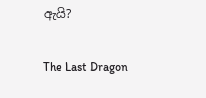ඇයි?

The Last Dragon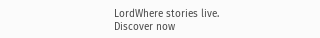LordWhere stories live. Discover now